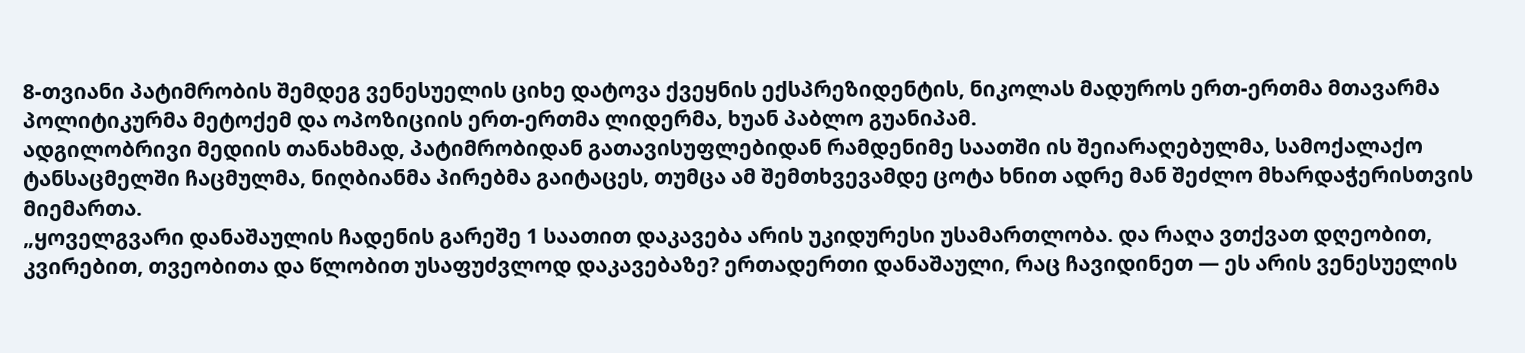8-თვიანი პატიმრობის შემდეგ ვენესუელის ციხე დატოვა ქვეყნის ექსპრეზიდენტის, ნიკოლას მადუროს ერთ-ერთმა მთავარმა პოლიტიკურმა მეტოქემ და ოპოზიციის ერთ-ერთმა ლიდერმა, ხუან პაბლო გუანიპამ.
ადგილობრივი მედიის თანახმად, პატიმრობიდან გათავისუფლებიდან რამდენიმე საათში ის შეიარაღებულმა, სამოქალაქო ტანსაცმელში ჩაცმულმა, ნიღბიანმა პირებმა გაიტაცეს, თუმცა ამ შემთხვევამდე ცოტა ხნით ადრე მან შეძლო მხარდაჭერისთვის მიემართა.
„ყოველგვარი დანაშაულის ჩადენის გარეშე 1 საათით დაკავება არის უკიდურესი უსამართლობა. და რაღა ვთქვათ დღეობით, კვირებით, თვეობითა და წლობით უსაფუძვლოდ დაკავებაზე? ერთადერთი დანაშაული, რაც ჩავიდინეთ — ეს არის ვენესუელის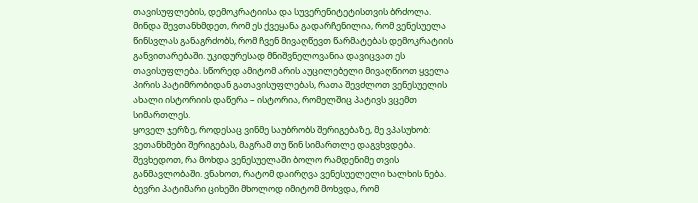თავისუფლების, დემოკრატიისა და სუვერენიტეტისთვის ბრძოლა.
მინდა შევთანხმდეთ, რომ ეს ქვეყანა გადარჩენილია, რომ ვენესუელა წინსვლას განაგრძობს, რომ ჩვენ მივაღწევთ წარმატებას დემოკრატიის განვითარებაში. უკიდურესად მნიშვნელოვანია დავიცვათ ეს თავისუფლება. სწორედ ამიტომ არის აუცილებელი მივაღწიოთ ყველა პირის პატიმრობიდან გათავისუფლებას, რათა შევძლოთ ვენესუელის ახალი ისტორიის დაწერა – ისტორია, რომელშიც პატივს ვცემთ სიმართლეს.
ყოველ ჯერზე, როდესაც ვინმე საუბრობს შერიგებაზე, მე ვპასუხობ: ვეთანხმები შერიგებას, მაგრამ თუ წინ სიმართლე დაგვხვდება. შევხედოთ, რა მოხდა ვენესუელაში ბოლო რამდენიმე თვის განმავლობაში. ვნახოთ, რატომ დაირღვა ვენესუელელი ხალხის ნება. ბევრი პატიმარი ციხეში მხოლოდ იმიტომ მოხვდა, რომ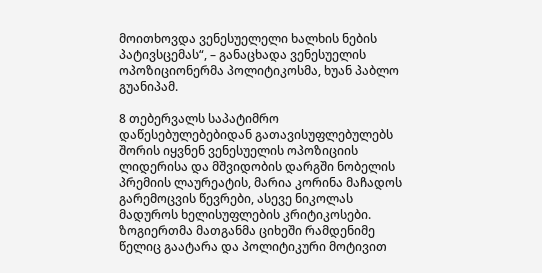მოითხოვდა ვენესუელელი ხალხის ნების პატივსცემას“, – განაცხადა ვენესუელის ოპოზიციონერმა პოლიტიკოსმა, ხუან პაბლო გუანიპამ.

8 თებერვალს საპატიმრო დაწესებულებებიდან გათავისუფლებულებს შორის იყვნენ ვენესუელის ოპოზიციის ლიდერისა და მშვიდობის დარგში ნობელის პრემიის ლაურეატის, მარია კორინა მაჩადოს გარემოცვის წევრები, ასევე ნიკოლას მადუროს ხელისუფლების კრიტიკოსები.
ზოგიერთმა მათგანმა ციხეში რამდენიმე წელიც გაატარა და პოლიტიკური მოტივით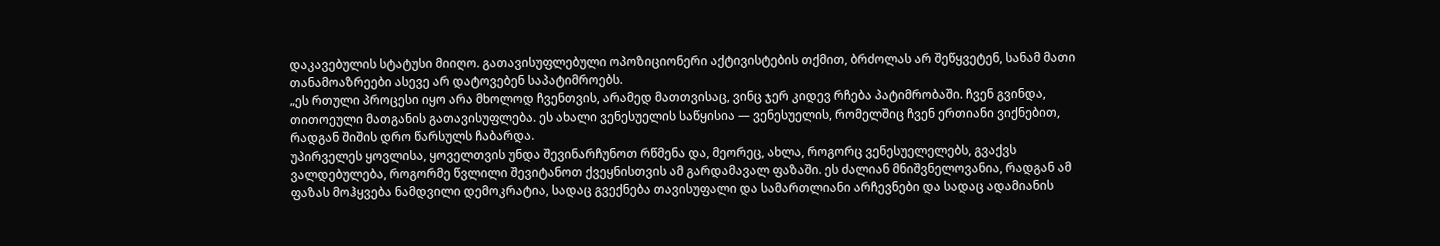დაკავებულის სტატუსი მიიღო. გათავისუფლებული ოპოზიციონერი აქტივისტების თქმით, ბრძოლას არ შეწყვეტენ, სანამ მათი თანამოაზრეები ასევე არ დატოვებენ საპატიმროებს.
„ეს რთული პროცესი იყო არა მხოლოდ ჩვენთვის, არამედ მათთვისაც, ვინც ჯერ კიდევ რჩება პატიმრობაში. ჩვენ გვინდა, თითოეული მათგანის გათავისუფლება. ეს ახალი ვენესუელის საწყისია — ვენესუელის, რომელშიც ჩვენ ერთიანი ვიქნებით, რადგან შიშის დრო წარსულს ჩაბარდა.
უპირველეს ყოვლისა, ყოველთვის უნდა შევინარჩუნოთ რწმენა და, მეორეც, ახლა, როგორც ვენესუელელებს, გვაქვს ვალდებულება, როგორმე წვლილი შევიტანოთ ქვეყნისთვის ამ გარდამავალ ფაზაში. ეს ძალიან მნიშვნელოვანია, რადგან ამ ფაზას მოჰყვება ნამდვილი დემოკრატია, სადაც გვექნება თავისუფალი და სამართლიანი არჩევნები და სადაც ადამიანის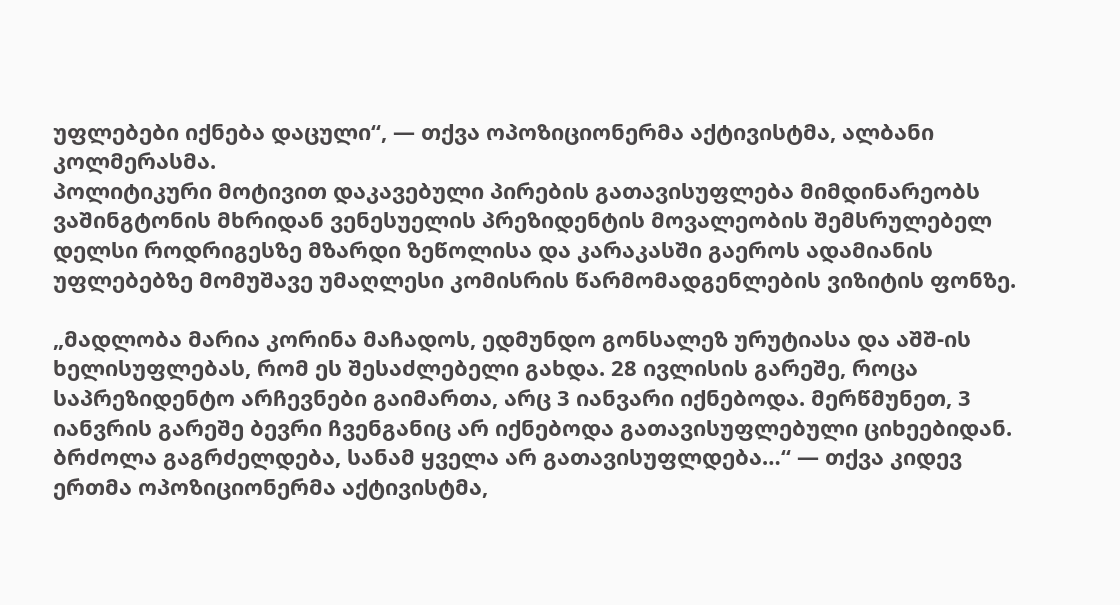უფლებები იქნება დაცული“, — თქვა ოპოზიციონერმა აქტივისტმა, ალბანი კოლმერასმა.
პოლიტიკური მოტივით დაკავებული პირების გათავისუფლება მიმდინარეობს ვაშინგტონის მხრიდან ვენესუელის პრეზიდენტის მოვალეობის შემსრულებელ დელსი როდრიგესზე მზარდი ზეწოლისა და კარაკასში გაეროს ადამიანის უფლებებზე მომუშავე უმაღლესი კომისრის წარმომადგენლების ვიზიტის ფონზე.

„მადლობა მარია კორინა მაჩადოს, ედმუნდო გონსალეზ ურუტიასა და აშშ-ის ხელისუფლებას, რომ ეს შესაძლებელი გახდა. 28 ივლისის გარეშე, როცა საპრეზიდენტო არჩევნები გაიმართა, არც 3 იანვარი იქნებოდა. მერწმუნეთ, 3 იანვრის გარეშე ბევრი ჩვენგანიც არ იქნებოდა გათავისუფლებული ციხეებიდან. ბრძოლა გაგრძელდება, სანამ ყველა არ გათავისუფლდება…“ — თქვა კიდევ ერთმა ოპოზიციონერმა აქტივისტმა,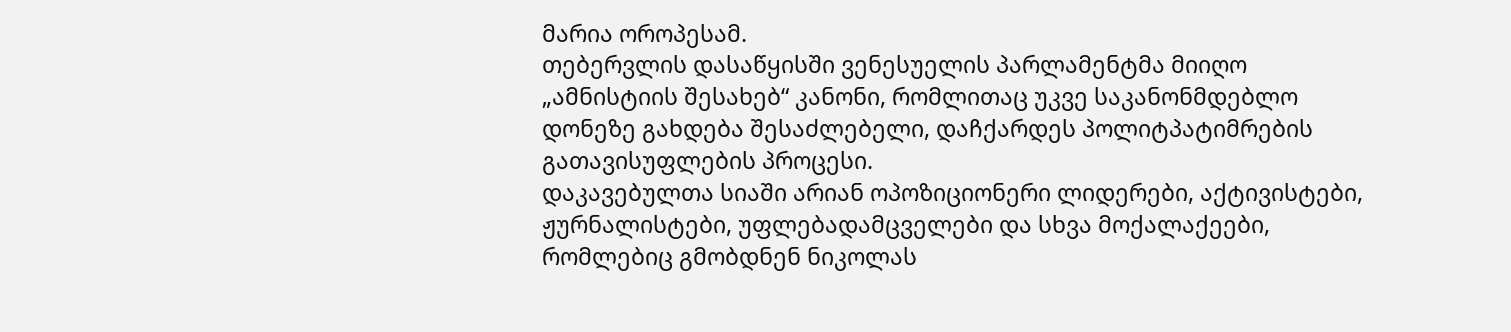მარია ოროპესამ.
თებერვლის დასაწყისში ვენესუელის პარლამენტმა მიიღო „ამნისტიის შესახებ“ კანონი, რომლითაც უკვე საკანონმდებლო დონეზე გახდება შესაძლებელი, დაჩქარდეს პოლიტპატიმრების გათავისუფლების პროცესი.
დაკავებულთა სიაში არიან ოპოზიციონერი ლიდერები, აქტივისტები, ჟურნალისტები, უფლებადამცველები და სხვა მოქალაქეები, რომლებიც გმობდნენ ნიკოლას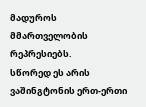მადუროს მმართველობის რეპრესიებს.
სწორედ ეს არის ვაშინგტონის ერთ-ერთი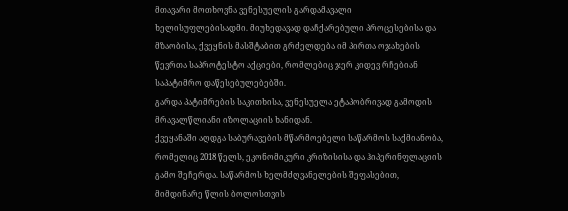მთავარი მოთხოვნა ვენესუელის გარდამავალი ხელისუფლებისადმი. მიუხედავად დაჩქარებული პროცესებისა და მზაობისა, ქვეყნის მასშტაბით გრძელდება იმ პირთა ოჯახების წევრთა საპროტესტო აქციები, რომლებიც ჯერ კიდევ რჩებიან საპატიმრო დაწესებულებებში.
გარდა პატიმრების საკითხისა, ვენესუელა ეტაპობრივად გამოდის მრავალწლიანი იზოლაციის ხანიდან.
ქვეყანაში აღდგა საბურავების მწარმოებელი საწარმოს საქმიანობა, რომელიც 2018 წელს, ეკონომიკური კრიზისისა და ჰიპერინფლაციის გამო შეჩერდა. საწარმოს ხელმძღვანელების შეფასებით, მიმდინარე წლის ბოლოსთვის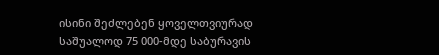ისინი შეძლებენ ყოველთვიურად საშუალოდ 75 000-მდე საბურავის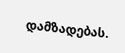დამზადებას.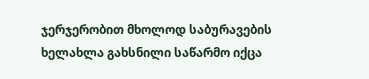ჯერჯერობით მხოლოდ საბურავების ხელახლა გახსნილი საწარმო იქცა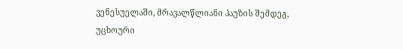ვენესუელაში, მრავალწლიანი პაუზის შემდეგ, უცხოური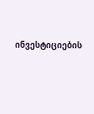ინვესტიციების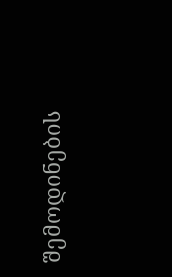შემოდინების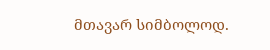მთავარ სიმბოლოდ.